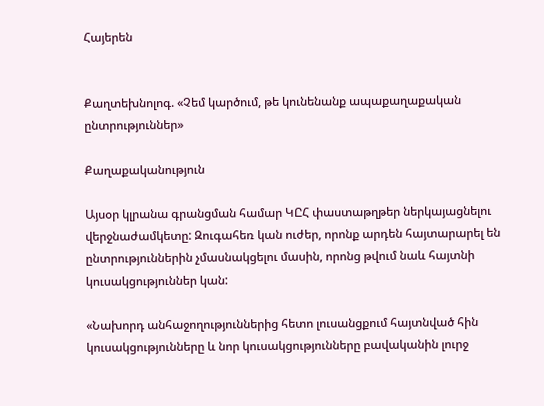Հայերեն


Քաղտեխնոլոգ. «Չեմ կարծում, թե կունենանք ապաքաղաքական ընտրություններ»

Քաղաքականություն

Այսօր կլրանա գրանցման համար ԿԸՀ փաստաթղթեր ներկայացնելու վերջնաժամկետը: Զուգահեռ կան ուժեր, որոնք արդեն հայտարարել են ընտրություններին չմասնակցելու մասին, որոնց թվում նաև հայտնի կուսակցություններ կան:

«Նախորդ անհաջողություններից հետո լուսանցքում հայտնված հին կուսակցությունները և նոր կուսակցությունները բավականին լուրջ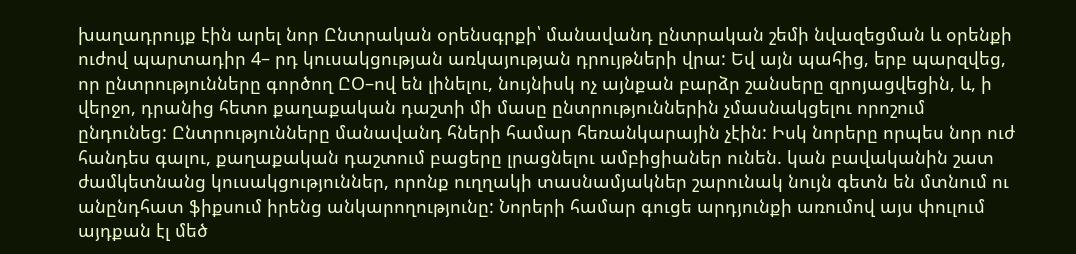խաղադրույք էին արել նոր Ընտրական օրենսգրքի՝ մանավանդ ընտրական շեմի նվազեցման և օրենքի ուժով պարտադիր 4– րդ կուսակցության առկայության դրույթների վրա: Եվ այն պահից, երբ պարզվեց, որ ընտրությունները գործող ԸՕ–ով են լինելու, նույնիսկ ոչ այնքան բարձր շանսերը զրոյացվեցին, և, ի վերջո, դրանից հետո քաղաքական դաշտի մի մասը ընտրություններին չմասնակցելու որոշում ընդունեց: Ընտրությունները մանավանդ հների համար հեռանկարային չէին: Իսկ նորերը որպես նոր ուժ հանդես գալու, քաղաքական դաշտում բացերը լրացնելու ամբիցիաներ ունեն. կան բավականին շատ ժամկետնանց կուսակցություններ, որոնք ուղղակի տասնամյակներ շարունակ նույն գետն են մտնում ու անընդհատ ֆիքսում իրենց անկարողությունը: Նորերի համար գուցե արդյունքի առումով այս փուլում այդքան էլ մեծ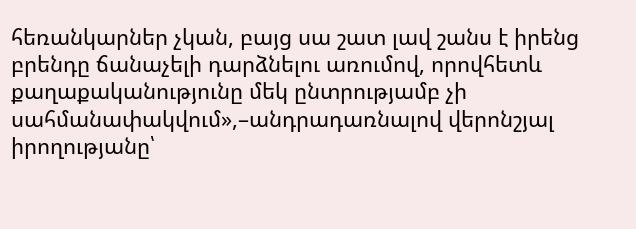հեռանկարներ չկան, բայց սա շատ լավ շանս է իրենց բրենդը ճանաչելի դարձնելու առումով, որովհետև քաղաքականությունը մեկ ընտրությամբ չի սահմանափակվում»,–անդրադառնալով վերոնշյալ իրողությանը՝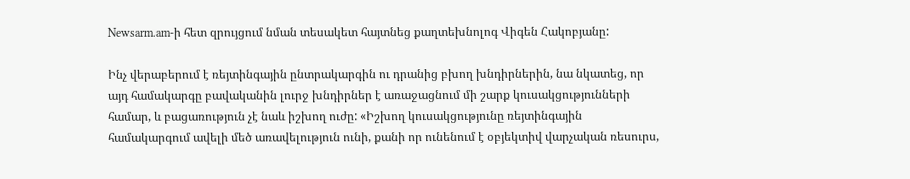Newsarm.am-ի հետ զրույցում նման տեսակետ հայտնեց քաղտեխնոլոգ Վիգեն Հակոբյանը:

Ինչ վերաբերում է ռեյտինգային ընտրակարգին ու դրանից բխող խնդիրներին, նա նկատեց, որ այդ համակարգը բավականին լուրջ խնդիրներ է առաջացնում մի շարք կուսակցությունների համար, և բացառություն չէ նաև իշխող ուժը: «Իշխող կուսակցությունը ռեյտինգային համակարգում ավելի մեծ առավելություն ունի, քանի որ ունենում է օբյեկտիվ վարչական ռեսուրս,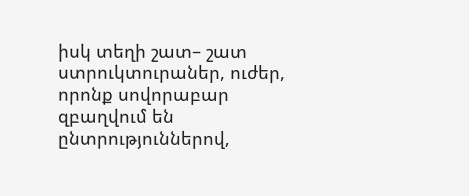իսկ տեղի շատ– շատ ստրուկտուրաներ, ուժեր, որոնք սովորաբար զբաղվում են ընտրություններով,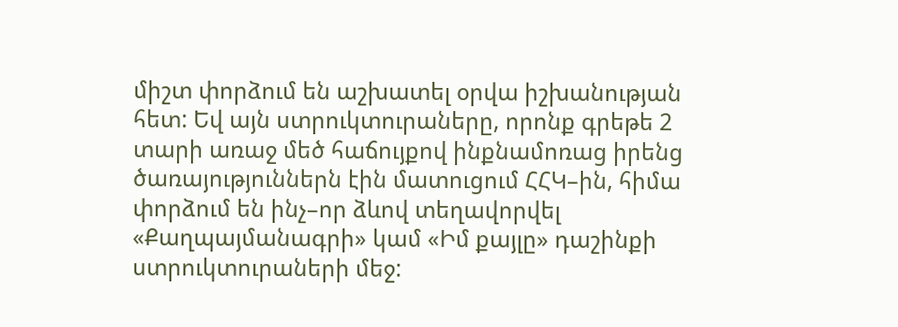միշտ փորձում են աշխատել օրվա իշխանության հետ: Եվ այն ստրուկտուրաները, որոնք գրեթե 2 տարի առաջ մեծ հաճույքով ինքնամոռաց իրենց ծառայություններն էին մատուցում ՀՀԿ–ին, հիմա փորձում են ինչ–որ ձևով տեղավորվել «Քաղպայմանագրի» կամ «Իմ քայլը» դաշինքի ստրուկտուրաների մեջ: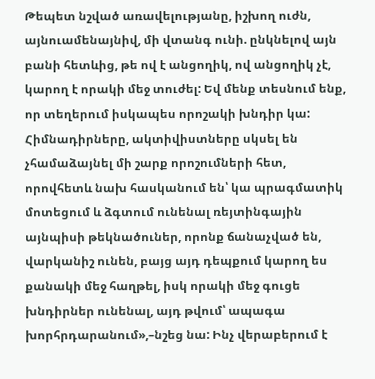Թեպետ նշված առավելությանը, իշխող ուժն, այնուամենայնիվ, մի վտանգ ունի. ընկնելով այն բանի հետևից, թե ով է անցողիկ, ով անցողիկ չէ, կարող է որակի մեջ տուժել: Եվ մենք տեսնում ենք, որ տեղերում իսկապես որոշակի խնդիր կա: Հիմնադիրները, ակտիվիստները սկսել են չհամաձայնել մի շարք որոշումների հետ, որովհետև նախ հասկանում են՝ կա պրագմատիկ մոտեցում և ձգտում ունենալ ռեյտինգային այնպիսի թեկնածուներ, որոնք ճանաչված են, վարկանիշ ունեն, բայց այդ դեպքում կարող ես քանակի մեջ հաղթել, իսկ որակի մեջ գուցե խնդիրներ ունենալ, այդ թվում՝ ապագա խորհրդարանում»,–նշեց նա: Ինչ վերաբերում է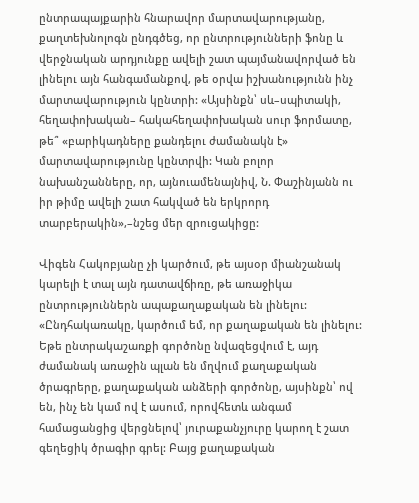ընտրապայքարին հնարավոր մարտավարությանը, քաղտեխնոլոգն ընդգծեց, որ ընտրությունների ֆոնը և վերջնական արդյունքը ավելի շատ պայմանավորված են լինելու այն հանգամանքով, թե օրվա իշխանությունն ինչ մարտավարություն կընտրի: «Այսինքն՝ սև–սպիտակի, հեղափոխական– հակահեղափոխական սուր ֆորմատը, թե՞ «բարիկադները քանդելու ժամանակն է» մարտավարությունը կընտրվի: Կան բոլոր նախանշանները, որ, այնուամենայնիվ, Ն. Փաշինյանն ու իր թիմը ավելի շատ հակված են երկրորդ տարբերակին»,–նշեց մեր զրուցակիցը:

Վիգեն Հակոբյանը չի կարծում, թե այսօր միանշանակ կարելի է տալ այն դատավճիռը, թե առաջիկա ընտրություններն ապաքաղաքական են լինելու: «Ընդհակառակը, կարծում եմ, որ քաղաքական են լինելու: Եթե ընտրակաշառքի գործոնը նվազեցվում է, այդ ժամանակ առաջին պլան են մղվում քաղաքական ծրագրերը, քաղաքական անձերի գործոնը, այսինքն՝ ով են, ինչ են կամ ով է ասում, որովհետև անգամ համացանցից վերցնելով՝ յուրաքանչյուրը կարող է շատ գեղեցիկ ծրագիր գրել: Բայց քաղաքական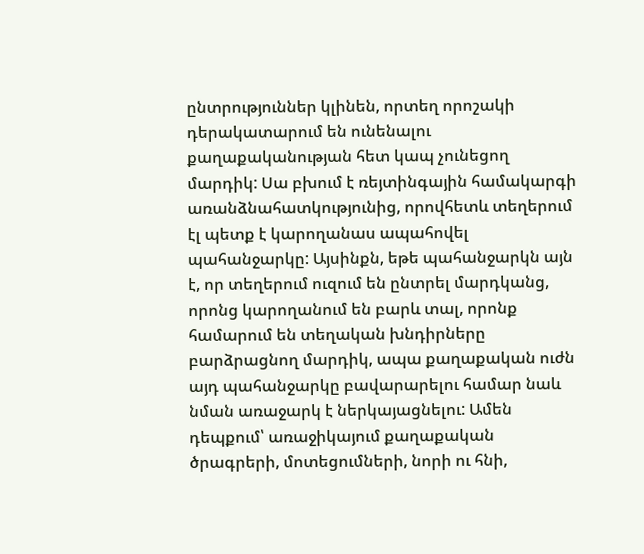ընտրություններ կլինեն, որտեղ որոշակի դերակատարում են ունենալու քաղաքականության հետ կապ չունեցող մարդիկ: Սա բխում է ռեյտինգային համակարգի առանձնահատկությունից, որովհետև տեղերում էլ պետք է կարողանաս ապահովել պահանջարկը: Այսինքն, եթե պահանջարկն այն է, որ տեղերում ուզում են ընտրել մարդկանց, որոնց կարողանում են բարև տալ, որոնք համարում են տեղական խնդիրները բարձրացնող մարդիկ, ապա քաղաքական ուժն այդ պահանջարկը բավարարելու համար նաև նման առաջարկ է ներկայացնելու: Ամեն դեպքում՝ առաջիկայում քաղաքական ծրագրերի, մոտեցումների, նորի ու հնի,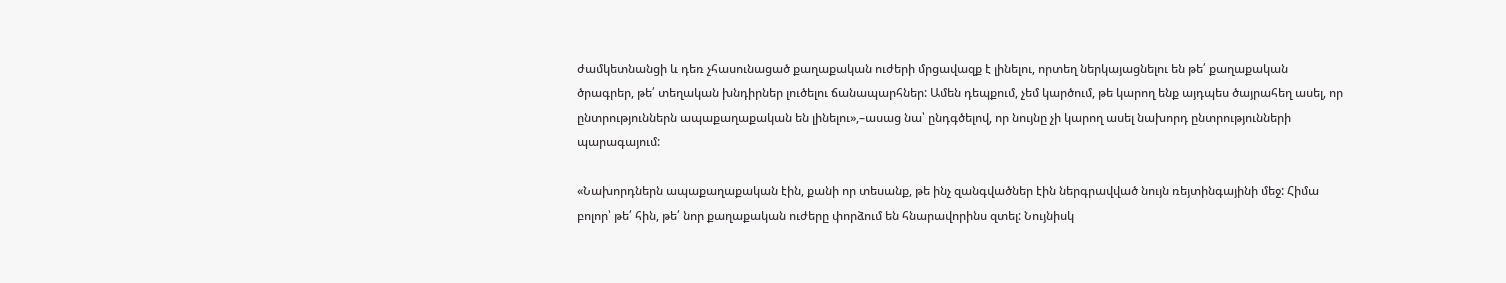ժամկետնանցի և դեռ չհասունացած քաղաքական ուժերի մրցավազք է լինելու, որտեղ ներկայացնելու են թե՛ քաղաքական ծրագրեր, թե՛ տեղական խնդիրներ լուծելու ճանապարհներ: Ամեն դեպքում, չեմ կարծում, թե կարող ենք այդպես ծայրահեղ ասել, որ ընտրություններն ապաքաղաքական են լինելու»,–ասաց նա՝ ընդգծելով, որ նույնը չի կարող ասել նախորդ ընտրությունների պարագայում:

«Նախորդներն ապաքաղաքական էին, քանի որ տեսանք, թե ինչ զանգվածներ էին ներգրավված նույն ռեյտինգայինի մեջ: Հիմա բոլոր՝ թե՛ հին, թե՛ նոր քաղաքական ուժերը փորձում են հնարավորինս զտել: Նույնիսկ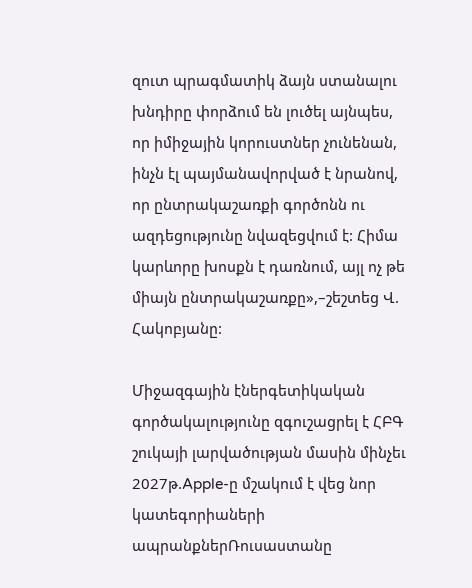զուտ պրագմատիկ ձայն ստանալու խնդիրը փորձում են լուծել այնպես, որ իմիջային կորուստներ չունենան, ինչն էլ պայմանավորված է նրանով, որ ընտրակաշառքի գործոնն ու ազդեցությունը նվազեցվում է: Հիմա կարևորը խոսքն է դառնում, այլ ոչ թե միայն ընտրակաշառքը»,–շեշտեց Վ. Հակոբյանը:

Միջազգային էներգետիկական գործակալությունը զգուշացրել է ՀԲԳ շուկայի լարվածության մասին մինչեւ 2027թ.Apple-ը մշակում է վեց նոր կատեգորիաների ապրանքներՌուսաստանը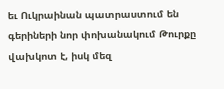եւ Ուկրաինան պատրաստում են գերիների նոր փոխանակում Թուրքը վախկոտ է, իսկ մեզ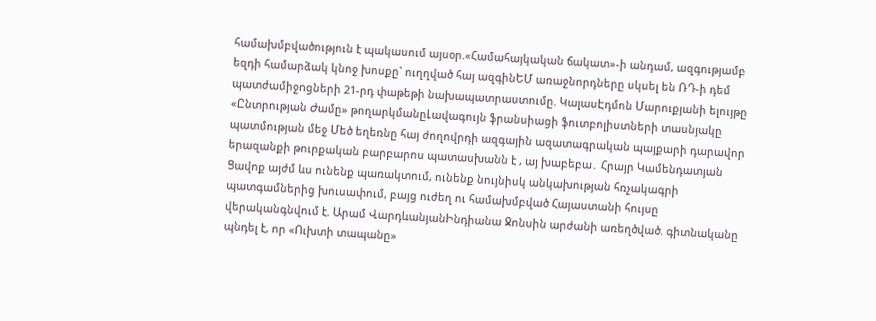համախմբվածություն է պակասում այսօր.«Համահայկական ճակատ»-ի անդամ, ազգությամբ եզդի համարձակ կնոջ խոսքը` ուղղված հայ ազգինԵՄ առաջնորդները սկսել են ՌԴ-ի դեմ պատժամիջnցների 21-րդ փաթեթի նախապատրաստումը. ԿալասԷդմոն Մարուքյանի ելույթը «Ընտրության Ժամը» թողարկմանըԼավագույն ֆրանսիացի ֆուտբոլիստների տասնյակը պատմության մեջ Մեծ եղեռնը հայ ժողովրդի ազգային ազատագրական պայքարի դարավոր երազանքի թուրքական բարբարոս պատասխանն է , այ խաբեբա․ Հրայր Կամենդատյան Ցավոք այժմ ևս ունենք պառակտում, ունենք նույնիսկ անկախության հռչակագրի պատգամներից խուսափում, բայց ուժեղ ու համախմբված Հայաստանի հույսը վերականգնվում է. Արամ ՎարդևանյանԻնդիանա Ջոնսին արժանի առեղծված. գիտնականը պնդել է, որ «Ուխտի տապանը»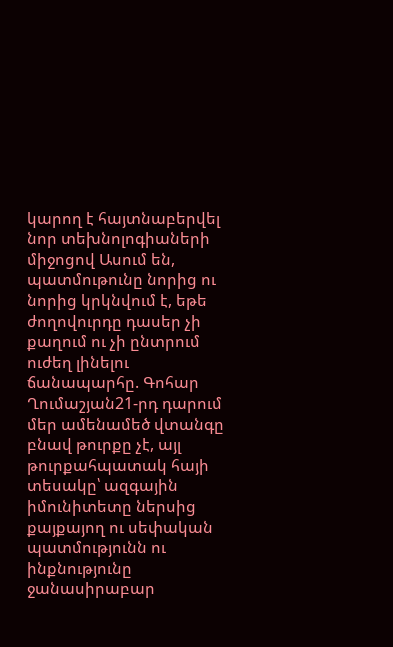կարող է հայտնաբերվել նոր տեխնոլոգիաների միջոցով Ասում են, պատմութունը նորից ու նորից կրկնվում է, եթե ժողովուրդը դասեր չի քաղում ու չի ընտրում ուժեղ լինելու ճանապարհը. Գոհար Ղումաշյան21-րդ դարում մեր ամենամեծ վտանգը բնավ թուրքը չէ, այլ թուրքահպատակ հայի տեսակը՝ ազգային իմունիտետը ներսից քայքայող ու սեփական պատմությունն ու ինքնությունը ջանասիրաբար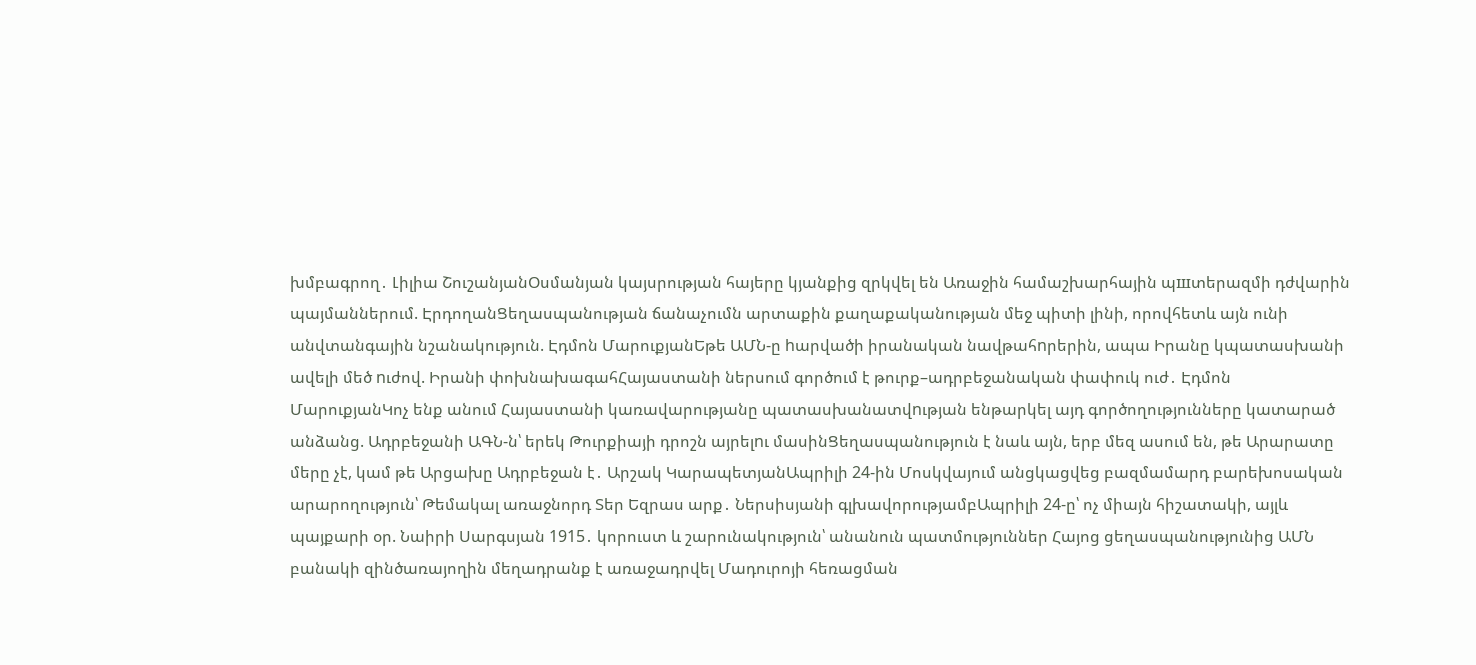խմբագրող․ Լիլիա ՇուշանյանՕսմանյան կայսրության հայերը կյանքից զրկվել են Առաջին համաշխարհային պшտերազմի դժվարին պայմաններում. ԷրդողանՑեղասպանության ճանաչումն արտաքին քաղաքականության մեջ պիտի լինի, որովհետև այն ունի անվտանգային նշանակություն. Էդմոն ՄարուքյանԵթե ԱՄՆ-ը hարվածի իրանական նավթահnրերին, ապա Իրանը կպատասխանի ավելի մեծ nւժով. Իրանի փոխնախագահՀայաստանի ներսում գործում է թուրք–ադրբեջանական փափուկ ուժ․ Էդմոն ՄարուքյանԿոչ ենք անում Հայաստանի կառավարությանը պատասխանատվnւթյան ենթարկել այդ գործողությունները կատարած անձանց. Ադրբեջանի ԱԳՆ-ն՝ երեկ Թուրքիայի դրոշն այրելnւ մասինՑեղասպանություն է նաև այն, երբ մեզ ասում են, թե Արարատը մերը չէ, կամ թե Արցախը Ադրբեջան է․ Արշակ ԿարապետյանԱպրիլի 24-ին Մոսկվայում անցկացվեց բազմամարդ բարեխոսական արարողություն՝ Թեմակալ առաջնորդ Տեր Եզրաս արք․ Ներսիսյանի գլխավորությամբԱպրիլի 24-ը՝ ոչ միայն հիշատակի, այլև պայքարի օր. Նաիրի Սարգսյան 1915․ կորուստ և շարունակություն՝ անանուն պատմություններ Հայոց ցեղասպանությունից ԱՄՆ բանակի զինծառայողին մեղադրանք է առաջադրվել Մադուրոյի հեռացման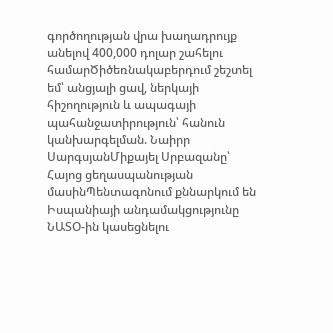գործողության վրա խաղադրույք անելով 400,000 դոլար շահելու համարԾիծեռնակաբերդում շեշտել եմ՝ անցյալի ցավ, ներկայի հիշողություն և ապագայի պահանջատիրություն՝ հանուն կանխարգելման. Նաիրր ՍարգսյանՄիքայել Սրբազանը՝ Հայոց ցեղասպանության մասինՊենտագոնում քննարկում են Իսպանիայի անդամակցությունը ՆԱՏՕ-ին կասեցնելու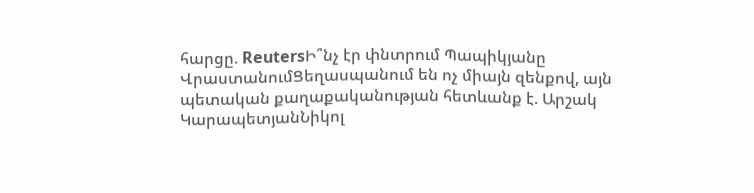հարցը. ReutersԻ՞նչ էր փնտրում Պապիկյանը ՎրաստանումՑեղասպանում են ոչ միայն զենքով, այն պետական քաղաքականության հետևանք է. Արշակ ԿարապետյանՆիկոլ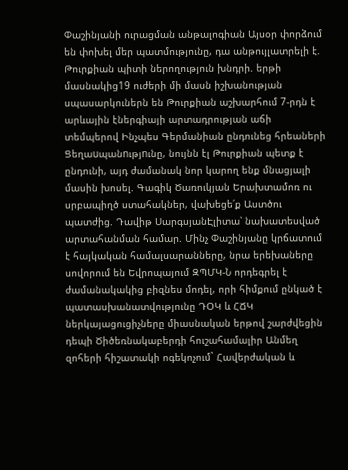Փաշինյանի ուրացման անթալոգիան Այսօր փորձում են փոխել մեր պատմությունը, դա անթույլատրելի է. Թուրքիան պիտի ներողություն խնդրի. երթի մասնակից19 ուժերի մի մասն իշխանության սպասարկուներն են Թուրքիան աշխարհում 7-րդն է արևային էներգիայի արտադրության աճի տեմպերով Ինչպես Գերմանիան ընդունեց հրեաների Ցեղաuպանnւթյnւնը, նույնն էլ Թուրքիան պետք է ընդունի, այդ ժամանակ նոր կարող ենք մնացյալի մասին խոսել. Գագիկ Ծառուկյան Երախտամոռ ու սրբապիղծ ստահակներ, վախեցե՛ք Աստծու պատժից. Դավիթ ՍարգսյանԷլիտա՝ նախատեսված արտահանման համար. Մինչ Փաշինյանը կրճատում է հայկական համալսարանները, նրա երեխաները սովորում են Եվրոպայում ԶՊՄԿ-Ն որդեգրել է ժամանակակից բիզնես մոդել, որի հիմքում ընկած է պատասխանատվությունը ԴՕԿ և ՀՃԿ ներկայացուցիչները միասնական երթով շարժվեցին դեպի Ծիծեռնակաբերդի հուշահամալիր Անմեղ զոհերի հիշատակի ոգեկոչում` Հավերժական և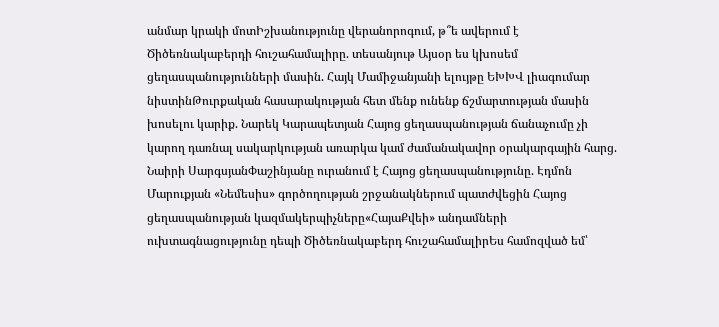անմար կրակի մոտԻշխանությունը վերանորոգում, թ՞ե ավերում է Ծիծեռնակաբերդի հուշահամալիրը. տեսանյութ Այսօր ես կխոսեմ ցեղասպանությունների մասին. Հայկ Մամիջանյանի ելույթը ԵԽԽՎ լիագումար նիստինԹուրքական հասարակության հետ մենք ունենք ճշմարտության մասին խոսելու կարիք. Նարեկ Կարապետյան Հայոց ցեղասպանության ճանաչումը չի կարող դառնալ սակարկության առարկա կամ ժամանակավոր օրակարգային հարց. Նաիրի ՍարգսյանՓաշինյանը ուրանում է Հայոց ցեղասպանությունը. Էդմոն Մարուքյան «Նեմեսիս» գործողության շրջանակներում պատժվեցին Հայոց ցեղասպանության կազմակերպիչները«ՀայաՔվեի» անդամների ուխտագնացությունը դեպի Ծիծեռնակաբերդ հուշահամալիրԵս համոզված եմ՝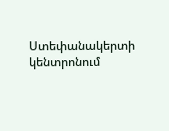Ստեփանակերտի կենտրոնում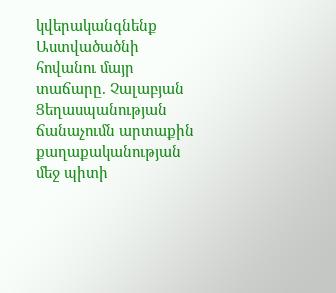կվերականգնենք Աստվածածնի հովանու մայր տաճարը. Չալաբյան Ցեղասպանության ճանաչումն արտաքին քաղաքականության մեջ պիտի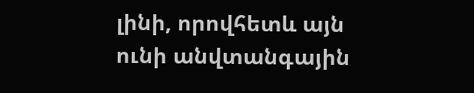լինի, որովհետև այն ունի անվտանգային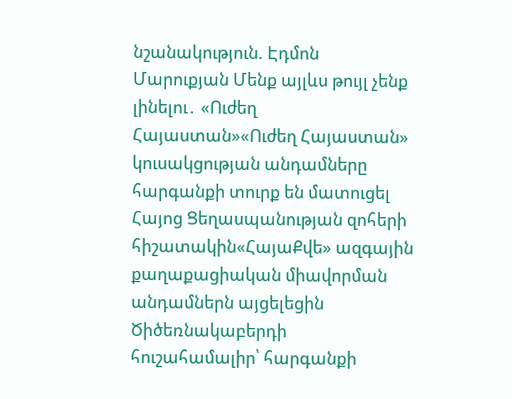նշանակություն. Էդմոն Մարուքյան Մենք այլևս թույլ չենք լինելու․ «Ուժեղ Հայաստան»«Ուժեղ Հայաստան» կուսակցության անդամները հարգանքի տուրք են մատուցել Հայոց Ցեղասպանության զոհերի հիշատակին«ՀայաՔվե» ազգային քաղաքացիական միավորման անդամներն այցելեցին Ծիծեռնակաբերդի հուշահամալիր՝ հարգանքի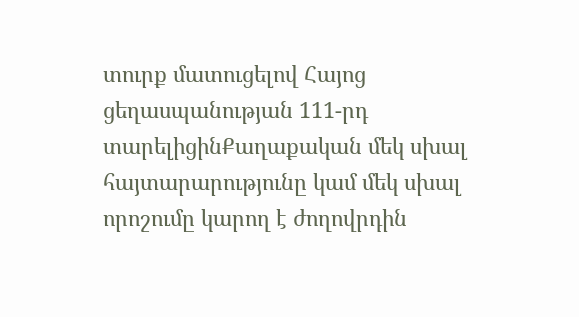տուրք մատուցելով Հայոց ցեղասպանության 111-րդ տարելիցինՔաղաքական մեկ սխալ հայտարարությունը կամ մեկ սխալ որոշումը կարող է ժողովրդին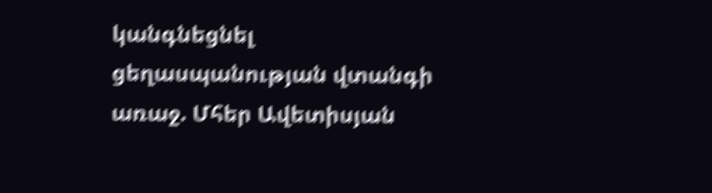կանգնեցնել ցեղասպանության վտանգի առաջ. Մհեր Ավետիսյան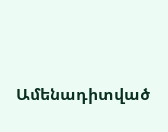Ամենադիտված